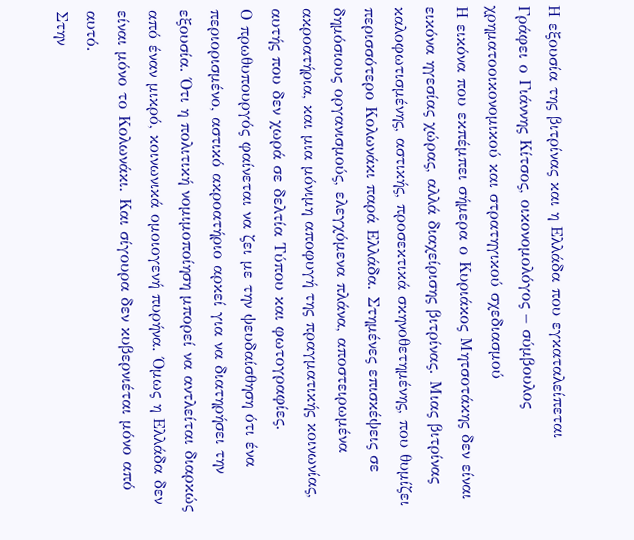Η εξουσία της βιτρίνας και η Ελλάδα που εγκαταλείπεται
Γράφει ο Γιάννης Κίτσος, οικονομολόγος – σύμβουλος χρηματοοικονομικού και στρατηγικού σχεδιασμού
Η εικόνα που εκπέμπει σήμερα ο Κυριάκος Μητσοτάκης δεν είναι εικόνα ηγεσίας χώρας, αλλά διαχείρισης βιτρίνας. Μιας βιτρίνας καλοφωτισμένης, αστικής, προσεκτικά σκηνοθετημένης, που θυμίζει περισσότερο Κολωνάκι παρά Ελλάδα. Στημένες επισκέψεις σε δημόσιους οργανισμούς, ελεγχόμενα πλάνα, αποστειρωμένα ακροατήρια, και μια μόνιμη αποφυγή της πραγματικής κοινωνίας, αυτής που δεν χωρά σε δελτία Τύπου και φωτογραφίες.
Ο πρωθυπουργός φαίνεται να ζει με την ψευδαίσθηση ότι ένα περιορισμένο, αστικό ακροατήριο αρκεί για να διατηρήσει την εξουσία. Ότι η πολιτική νομιμοποίηση μπορεί να αντλείται διαρκώς από έναν μικρό, κοινωνικά ομοιογενή πυρήνα. Όμως η Ελλάδα δεν είναι μόνο το Κολωνάκι. Και σίγουρα δεν κυβερνιέται μόνο από αυτό.
Στην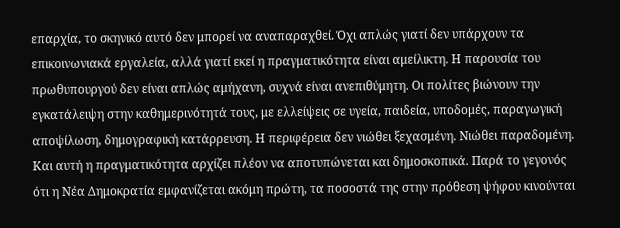επαρχία, το σκηνικό αυτό δεν μπορεί να αναπαραχθεί. Όχι απλώς γιατί δεν υπάρχουν τα επικοινωνιακά εργαλεία, αλλά γιατί εκεί η πραγματικότητα είναι αμείλικτη. Η παρουσία του πρωθυπουργού δεν είναι απλώς αμήχανη, συχνά είναι ανεπιθύμητη. Οι πολίτες βιώνουν την εγκατάλειψη στην καθημερινότητά τους, με ελλείψεις σε υγεία, παιδεία, υποδομές, παραγωγική αποψίλωση, δημογραφική κατάρρευση. Η περιφέρεια δεν νιώθει ξεχασμένη. Νιώθει παραδομένη.
Και αυτή η πραγματικότητα αρχίζει πλέον να αποτυπώνεται και δημοσκοπικά. Παρά το γεγονός ότι η Νέα Δημοκρατία εμφανίζεται ακόμη πρώτη, τα ποσοστά της στην πρόθεση ψήφου κινούνται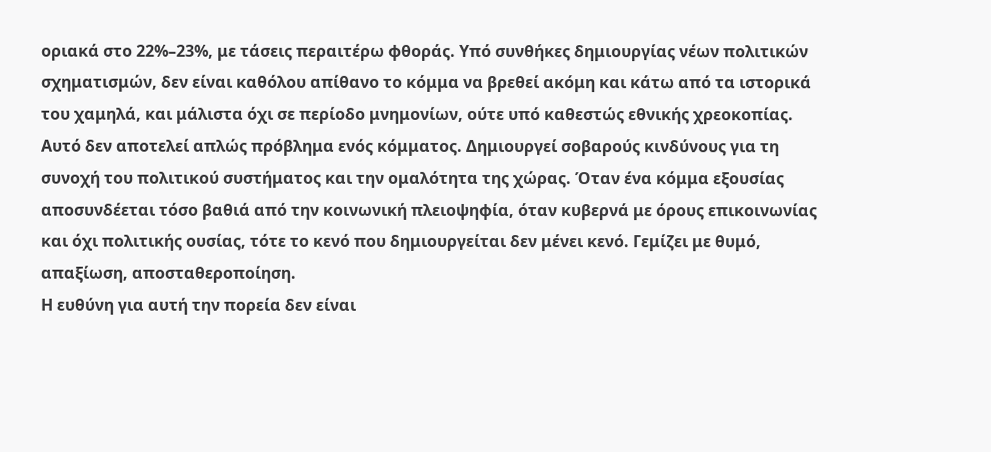οριακά στο 22%–23%, με τάσεις περαιτέρω φθοράς. Υπό συνθήκες δημιουργίας νέων πολιτικών σχηματισμών, δεν είναι καθόλου απίθανο το κόμμα να βρεθεί ακόμη και κάτω από τα ιστορικά του χαμηλά, και μάλιστα όχι σε περίοδο μνημονίων, ούτε υπό καθεστώς εθνικής χρεοκοπίας.
Αυτό δεν αποτελεί απλώς πρόβλημα ενός κόμματος. Δημιουργεί σοβαρούς κινδύνους για τη συνοχή του πολιτικού συστήματος και την ομαλότητα της χώρας. Όταν ένα κόμμα εξουσίας αποσυνδέεται τόσο βαθιά από την κοινωνική πλειοψηφία, όταν κυβερνά με όρους επικοινωνίας και όχι πολιτικής ουσίας, τότε το κενό που δημιουργείται δεν μένει κενό. Γεμίζει με θυμό, απαξίωση, αποσταθεροποίηση.
Η ευθύνη για αυτή την πορεία δεν είναι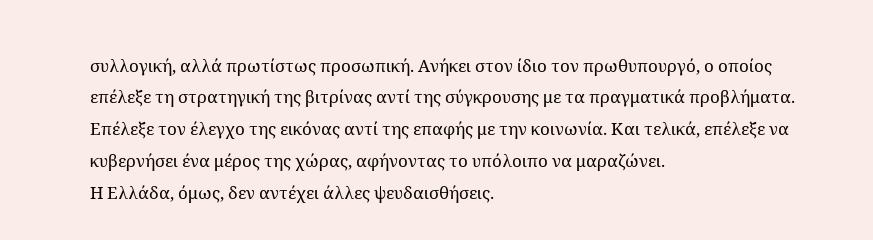συλλογική, αλλά πρωτίστως προσωπική. Ανήκει στον ίδιο τον πρωθυπουργό, ο οποίος επέλεξε τη στρατηγική της βιτρίνας αντί της σύγκρουσης με τα πραγματικά προβλήματα. Επέλεξε τον έλεγχο της εικόνας αντί της επαφής με την κοινωνία. Και τελικά, επέλεξε να κυβερνήσει ένα μέρος της χώρας, αφήνοντας το υπόλοιπο να μαραζώνει.
Η Ελλάδα, όμως, δεν αντέχει άλλες ψευδαισθήσεις.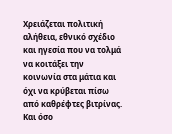Χρειάζεται πολιτική αλήθεια, εθνικό σχέδιο και ηγεσία που να τολμά να κοιτάξει την κοινωνία στα μάτια και όχι να κρύβεται πίσω από καθρέφτες βιτρίνας. Και όσο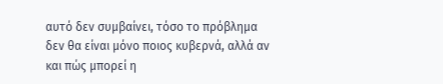αυτό δεν συμβαίνει, τόσο το πρόβλημα δεν θα είναι μόνο ποιος κυβερνά, αλλά αν και πώς μπορεί η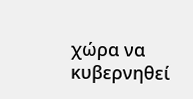χώρα να κυβερνηθεί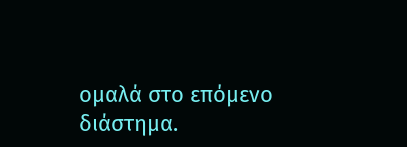ομαλά στο επόμενο διάστημα.